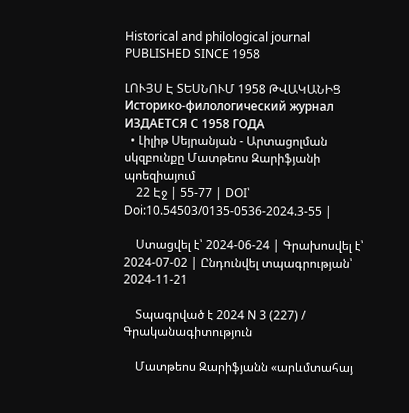Historical and philological journal
PUBLISHED SINCE 1958

ԼՈՒՅՍ Է ՏԵՍՆՈՒՄ 1958 ԹՎԱԿԱՆԻՑ
Историко-филологический журнал
ИЗДАЕТСЯ С 1958 ГОДА
  • Լիլիթ Սեյրանյան - Արտացոլման սկզբունքը Մատթեոս Զարիֆյանի պոեզիայում
    22 Էջ | 55-77 | DOI՝ Doi:10.54503/0135-0536-2024.3-55 |

    Ստացվել է՝ 2024-06-24 | Գրախոսվել է՝ 2024-07-02 | Ընդունվել տպագրության՝ 2024-11-21

    Տպագրված է 2024 N 3 (227) / Գրականագիտություն

    Մատթեոս Զարիֆյանն «արևմտահայ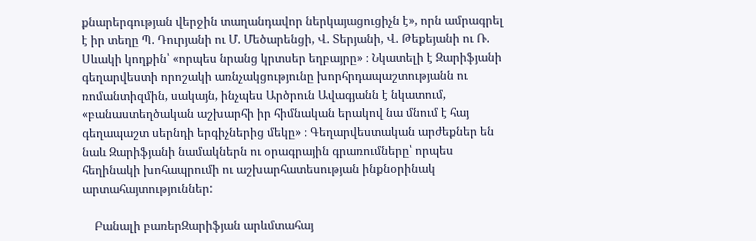քնարերգության վերջին տաղանդավոր ներկայացուցիչն է», որն ամրագրել է իր տեղը Պ. Դուրյանի ու Մ. Մեծարենցի, Վ. Տերյանի, Վ. Թեքեյանի ու Ռ. Սևակի կողքին՝ «որպես նրանց կրտսեր եղբայրը» ։ Նկատելի է Զարիֆյանի գեղարվեստի որոշակի առնչակցությունը խորհրդապաշտությանն ու ռոմանտիզմին, սակայն, ինչպես Արծրուն Ավագյանն է նկատում, «բանաստեղծական աշխարհի իր հիմնական երակով նա մնում է հայ գեղապաշտ սերնդի երգիչներից մեկը» ։ Գեղարվեստական արժեքներ են նաև Զարիֆյանի նամակներն ու օրագրային գրառումները՝ որպես հեղինակի խոհապրումի ու աշխարհատեսության ինքնօրինակ արտահայտություններ:

    Բանալի բառերԶարիֆյան արևմտահայ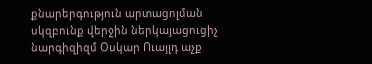քնարերգություն արտացոլման սկզբունք վերջին ներկայացուցիչ նարգիզիզմ Օսկար Ուայլդ աչք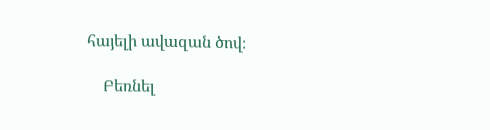հայելի ավազան ծով։

    Բեռնել